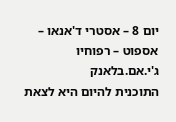יום 8 – אסטרי ד'אנאו – אספוט – רפוחיו ג'י.אם.בלאנק
התוכנית להיום היא לצאת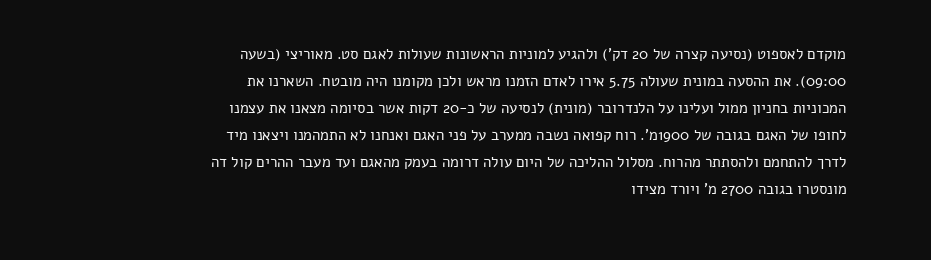מוקדם לאספוט (נסיעה קצרה של 20 דק') ולהגיע למוניות הראשונות שעולות לאגם סט. מאוריצי (בשעה 09:00). את ההסעה במונית שעולה 5.75 אירו לאדם הזמנו מראש ולכן מקומנו היה מובטח. השארנו את המכוניות בחניון ממול ועלינו על הלנדרובר (מונית) לנסיעה של כ-20 דקות אשר בסיומה מצאנו את עצמנו לחופו של האגם בגובה של 1900מ'. רוח קפואה נשבה ממערב על פני האגם ואנחנו לא התמהמנו ויצאנו מיד לדרך להתחמם ולהסתתר מהרוח. מסלול ההליכה של היום עולה דרומה בעמק מהאגם ועד מעבר ההרים קול דה מונסטרו בגובה 2700 מ' ויורד מצידו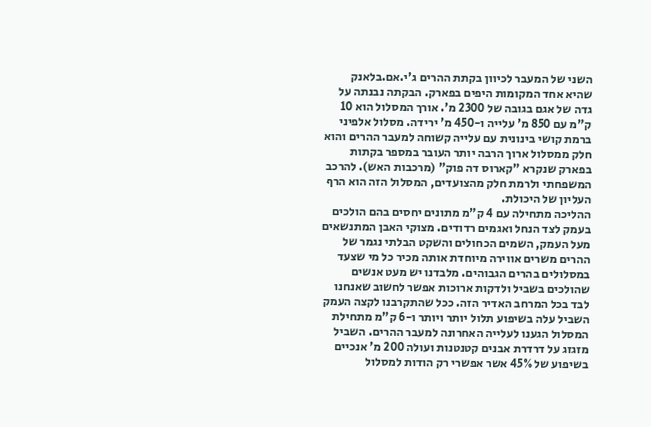השני של המעבר לכיוון בקתת ההרים ג'י.אם.בלאנק שהיא אחד המקומות היפים בפארק. הבקתה נבנתה על גדה של אגם בגובה של 2300 מ'. אורך המסלול הוא 10 ק"מ עם 850 מ' עלייה ו-450 מ' ירידה. מסלול אלפיני ברמת קושי בינונית עם עלייה קשוחה למעבר ההרים והוא חלק ממסלול ארוך הרבה יותר העובר במספר בקתות בפארק שנקרא "קארוס דה פוק" (מרכבות האש). להרכב המשפחתי ולרמת חלק מהצועדים, המסלול הזה הוא הרף העליון של היכולת.
ההליכה מתחילה עם 4 ק"מ מתונים יחסים בהם הולכים בעמק לצד הנחל ואגמים רדודים. מצוקי האבן המתנשאים מעל העמק, השמים הכחולים והשקט הבלתי נגמר של ההרים משרים אווירה מיוחדת אותה מכיר כל מי שצעד במסלולים בהרים הגבוהים. מלבדנו יש מעט אנשים שהולכים בשביל ולדקות ארוכות אפשר לחשוב שאנחנו לבד בכל המרחב האדיר הזה. ככל שהתקרבנו לקצה העמק השביל עלה בשיפוע תלול יותר ויותר ו-6 ק"מ מתחילת המסלול הגענו לעלייה האחרונה למעבר ההרים. השביל מזגזג על דרדרת אבנים קטנטנות ועולה 200 מ' אנכיים בשיפוע של 45% אשר אפשרי רק הודות למסלול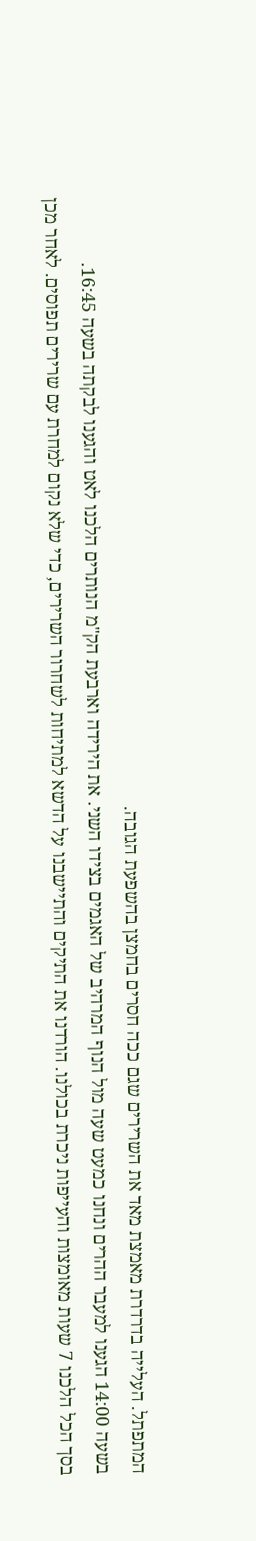המתפתל. העלייה בדרדרת מאמצת מאד את השרירים שגם ככה חסרים בחמצן בהשפעת הגובה.
בשעה 14:00 הגענו למעבר ההרים ונחנו כמעט שעה מול הנוף המרהיב של האגמים בצידו השני. את הירידה וארבעת הק"מ הנותרים הלכנו לאט והגענו לבקתה בשעה 16:45.
בסך הכל הלכנו 7 שעות מאומצות והעייפות ניכרת בכולנו. הורדנו את התיקים והתיישבנו על הדשא למתיחות לשחרור השרירים, כדי שלא נקום למחרת עם שרירים תפוסים. לאחר מכן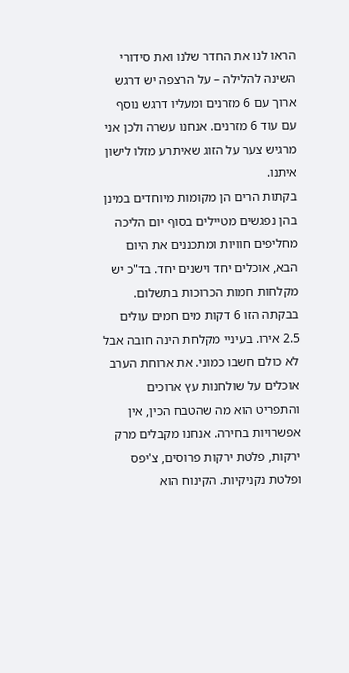הראו לנו את החדר שלנו ואת סידורי השינה להלילה – על הרצפה יש דרגש ארוך עם 6 מזרנים ומעליו דרגש נוסף עם עוד 6 מזרנים. אנחנו עשרה ולכן אני מרגיש צער על הזוג שאיתרע מזלו לישון איתנו.
בקתות הרים הן מקומות מיוחדים במינן בהן נפגשים מטיילים בסוף יום הליכה מחליפים חוויות ומתכננים את היום הבא, אוכלים יחד וישנים יחד. בד"כ יש מקלחות חמות הכרוכות בתשלום. בבקתה הזו 6 דקות מים חמים עולים 2.5 אירו. בעיניי מקלחת הינה חובה אבל לא כולם חשבו כמוני. את ארוחת הערב אוכלים על שולחנות עץ ארוכים והתפריט הוא מה שהטבח הכין, אין אפשרויות בחירה. אנחנו מקבלים מרק ירקות, פלטת ירקות פרוסים, צ'יפס ופלטת נקניקיות. הקינוח הוא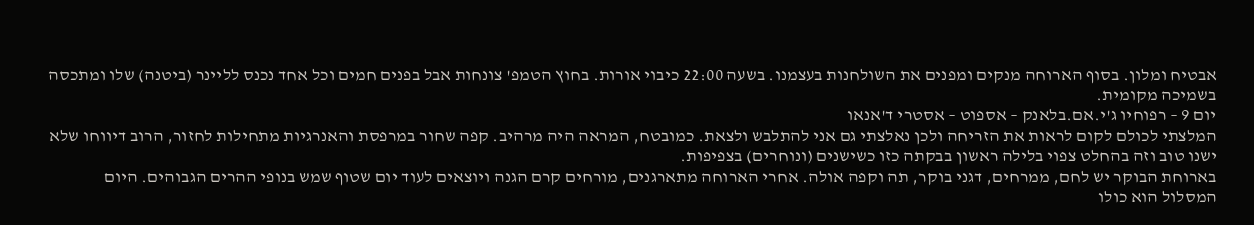אבטיח ומלון. בסוף הארוחה מנקים ומפנים את השולחנות בעצמנו. בשעה 22:00 כיבוי אורות. בחוץ הטמפ' צונחות אבל בפנים חמים וכל אחד נכנס לליינר (ביטנה) שלו ומתכסה בשמיכה מקומית.
יום 9 – רפוחיו ג'י.אם.בלאנק – אספוט – אסטרי ד'אנאו
המלצתי לכולם לקום לראות את הזריחה ולכן נאלצתי גם אני להתלבש ולצאת. כמובטח, המראה היה מרהיב. קפה שחור במרפסת והאנרגיות מתחילות לחזור, הרוב דיווחו שלא ישנו טוב וזה בהחלט צפוי בלילה ראשון בבקתה כזו כשישנים (ונוחרים) בצפיפות.
בארוחת הבוקר יש לחם, ממרחים, דגני בוקר, תה וקפה אולה. אחרי הארוחה מתארגנים, מורחים קרם הגנה ויוצאים לעוד יום שטוף שמש בנופי ההרים הגבוהים. היום המסלול הוא כולו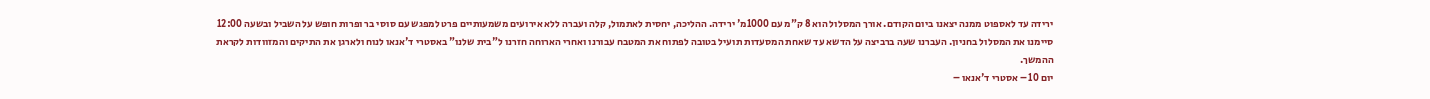ירידה עד לאספוט ממנה יצאנו ביום הקודם. אורך המסלול הוא 8 ק"מ עם 1000מ' ירידה. ההליכה, יחסית לאתמול, קלה ועברה ללא אירועים משמעותיים פרט למפגש עם סוסי בר ופרות חופש על השביל ובשעה 12:00 סיימנו את המסלול בחניון. העברנו שעה ברביצה על הדשא עד שאחת המסעדות תועיל בטובה לפתוח את המטבח עבורנו ואחרי הארוחה חזרנו ל"בית שלנו" באסטרי ד'אנאו לנוח ולארגן את התיקים והמזוודות לקראת ההמשך.
יום 10 – אסטרי ד'אנאו –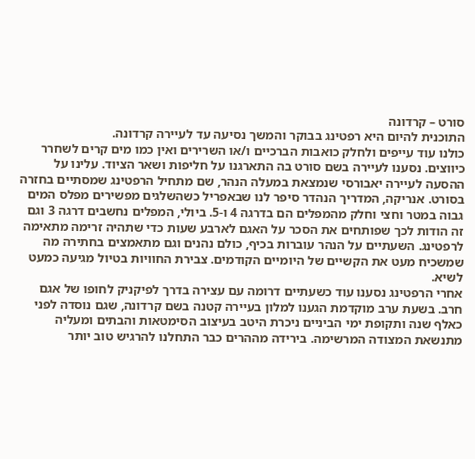סורט – קרדונה
התוכנית להיום היא רפטינג בבוקר והמשך נסיעה עד לעיירה קרדונה.
כולנו עוד עייפים ולחלק כואבות הברכיים ו/או השרירים ואין כמו מים קרים לשחרר כיווצים. נסענו לעיירה בשם סורט בה התארגנו על חליפות ושאר הציוד. עלינו על ההסעה לעיירה יאבורסי שנמצאת במעלה הנהר, שם מתחיל הרפטינג שמסתיים בחזרה בסורט. אנריקה, המדריך הנהדר סיפר לנו שבאפריל כשהשלגים מפשירים מפלס המים גבוה במטר וחצי וחלק מהמפלים הם בדרגה 4 ו-5. ביולי, המפלים נחשבים דרגה 3 וגם זה הודות לכך שפותחים את הסכר על האגם לארבע שעות כדי שתהיה זרימה מתאימה לרפטינג. השעתיים על הנהר עוברות בכיף, כולם נהנים וגם מתאמצים בחתירה מה שמשכיח מעט את הקשיים של היומיים הקודמים. צבירת החוויות בטיול מגיעה כמעט לשיא.
אחרי הרפטינג נסענו עוד כשעתיים דרומה עם עצירה בדרך לפיקניק לחופו של אגם חרב. בשעת ערב מוקדמת הגענו למלון בעיירה קטנה בשם קרדונה, שגם נוסדה לפני כאלף שנה ותקופת ימי הביניים ניכרת היטב בעיצוב הסימטאות והבתים ומעליה מתנשאת המצודה המרשימה. בירידה מההרים כבר התחלנו להרגיש טוב יותר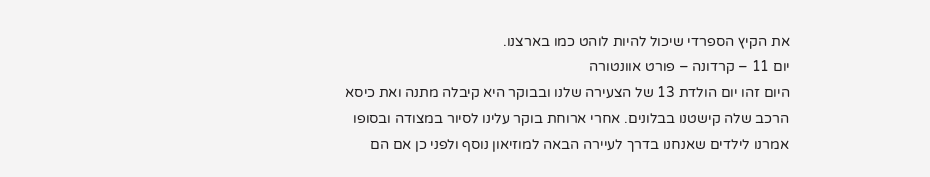את הקיץ הספרדי שיכול להיות לוהט כמו בארצנו.
יום 11 – קרדונה – פורט אוונטורה
היום זהו יום הולדת 13 של הצעירה שלנו ובבוקר היא קיבלה מתנה ואת כיסא הרכב שלה קישטנו בבלונים. אחרי ארוחת בוקר עלינו לסיור במצודה ובסופו אמרנו לילדים שאנחנו בדרך לעיירה הבאה למוזיאון נוסף ולפני כן אם הם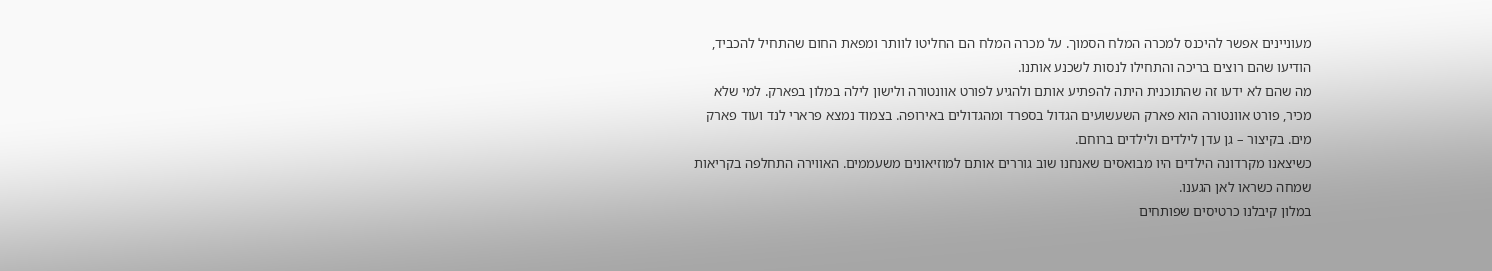מעוניינים אפשר להיכנס למכרה המלח הסמוך. על מכרה המלח הם החליטו לוותר ומפאת החום שהתחיל להכביד, הודיעו שהם רוצים בריכה והתחילו לנסות לשכנע אותנו.
מה שהם לא ידעו זה שהתוכנית היתה להפתיע אותם ולהגיע לפורט אוונטורה ולישון לילה במלון בפארק. למי שלא מכיר, פורט אוונטורה הוא פארק השעשועים הגדול בספרד ומהגדולים באירופה. בצמוד נמצא פרארי לנד ועוד פארק מים. בקיצור – גן עדן לילדים ולילדים ברוחם.
כשיצאנו מקרדונה הילדים היו מבואסים שאנחנו שוב גוררים אותם למוזיאונים משעממים. האווירה התחלפה בקריאות שמחה כשראו לאן הגענו.
במלון קיבלנו כרטיסים שפותחים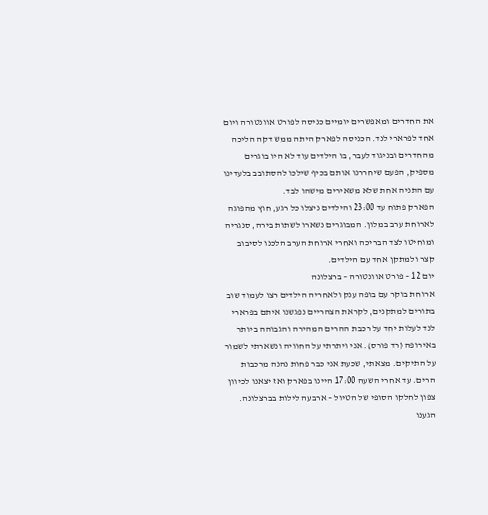את החדרים ומאפשרים יומיים כניסה לפורט אוונטורה ויום אחד לפרארי לנד. הכניסה לפארק היתה ממש דקה הליכה מהחדרים ובניגוד לעבר, בו הילדים עוד לא היו בוגרים מספיק, הפעם שיחררנו אותם בכיף שילכו להסתובב בלעדינו עם התניה אחת שלא משאירים מישהו לבד.
הפארק פתוח עד 23:00 והילדים ניצלו כל רגע, חוץ מהפוגה לארוחת ערב במלון. המבוגרים נשארו לשתות בירה, סנגריה ומוחיטו לצד הבריכה ואחרי ארוחת הערב הלכנו לסיבוב קצר ולמתקן אחד עם הילדים.
יום 12 – פורט אוונטורה – ברצלונה
ארוחת בוקר עם בופה ענק ולאחריה הילדים רצו לעמוד שוב בתורים למתקנים, לקראת הצהריים נפגשנו איתם בפרארי לנד לעלות יחד על רכבת ההרים המהירה והגבוהה ביותר באירופה (רד פורס). אני ויתרתי על החוויה ונשארתי לשמור על התיקים. מצאתי, שכעת אני כבר פחות נהנה מרכבות הרים. עד אחרי השעה 17:00 היינו בפארק ואז יצאנו לכיוון צפון לחלקו הסופי של הטיול – ארבעה לילות בברצלונה.
הגענו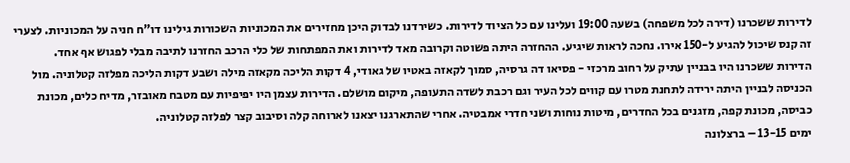לדירות ששכרנו (דירה לכל משפחה) בשעה 19:00 ועלינו עם כל הציוד לדירות. כשירדנו לבדוק היכן מחזירים את המכוניות השכורות גילינו דו"ח חניה על המכוניות. לצערי זה קנס שיכול להגיע ל-150 אירו. נחכה לראות שיגיע. ההחזרה היתה פשוטה וקרובה מאד לדירות ואת המפתחות של כלי הרכב החזרנו לתיבה מבלי לפגוש אף אחד.
הדירות ששכרנו היו בבניין עתיק על רחוב מרכזי - פסיאו דה גרסיה, סמוך לקאזה באטיו של גאודי, 4 דקות הליכה מקאזה מילה ושבע דקות הליכה מפלזה קטלוניה. מול הכניסה לבניין היתה ירידה לתחנת מטרו עם קווים לכל העיר וגם רכבת לשדה התעופה, מיקום מושלם. הדירות עצמן היו יפיפיות עם מטבח מאובזר, מדיח כלים, מכונת כביסה, מכונת קפה, מזגנים בכל החדרים, מיטות נוחות ושני חדרי אמבטיה. אחרי שהתארגנו יצאנו לארוחה קלה וסיבוב קצר לפלזה קטלוניה.
ימים 13-15 – ברצלונה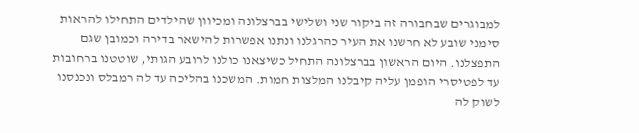למבוגרים שבחבורה זה ביקור שני ושלישי בברצלונה ומכיוון שהילדים התחילו להראות סימני שובע לא חרשנו את העיר כהרגלנו ונתנו אפשרות להישאר בדירה וכמובן שגם התפצלנו. היום הראשון בברצלונה התחיל כשיצאנו כולנו לרובע הגותי, שוטטנו ברחובות עד לפטיסרי הופמן עליה קיבלנו המלצות חמות. המשכנו בהליכה עד לה רמבלס ונכנסנו לשוק לה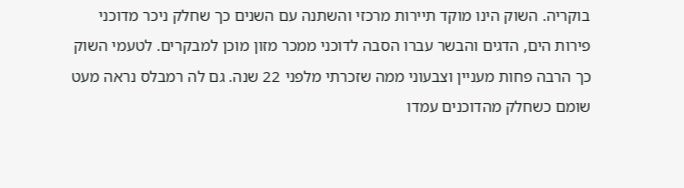בוקריה. השוק הינו מוקד תיירות מרכזי והשתנה עם השנים כך שחלק ניכר מדוכני פירות הים, הדגים והבשר עברו הסבה לדוכני ממכר מזון מוכן למבקרים. לטעמי השוק כך הרבה פחות מעניין וצבעוני ממה שזכרתי מלפני 22 שנה. גם לה רמבלס נראה מעט שומם כשחלק מהדוכנים עמדו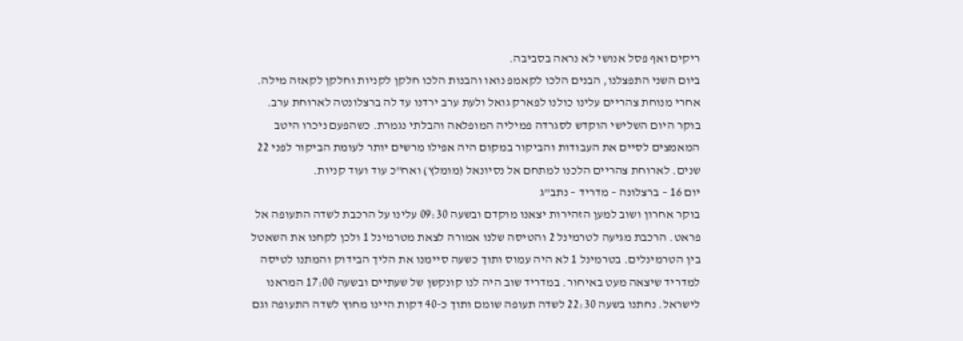ריקים ואף פסל אנושי לא נראה בסביבה.
ביום השני התפצלנו, הבנים הלכו לקאמפ נואו והבנות הלכו חלקן לקניות וחלקן לקאזה מילה. אחרי מנוחת צהריים עלינו כולנו לפארק גואל ולעת ערב ירדנו עד לה ברצלונטה לארוחת ערב.
בוקר היום השלישי הוקדש לסגרדה פמיליה המופלאה והבלתי נגמרת. כשהפעם ניכרו היטב המאמצים לסיים את העבודות והביקור במקום היה אפילו מרשים יותר לעומת הביקור לפני 22 שנים. לארוחת צהריים הלכנו למתחם אל נסיונאל (מומלץ) ואח"כ עוד ועוד קניות.
יום 16 – ברצלונה – מדריד – נתב"ג
בוקר אחרון ושוב למען הזהירות יצאנו מוקדם ובשעה 09:30 עלינו על הרכבת לשדה התעופה אל פראט. הרכבת מגיעה לטרמינל 2 והטיסה שלנו אמורה לצאת מטרמינל 1 ולכן לקחנו את השאטל בין הטרמינלים. בטרמינל 1 לא היה עמוס ותוך כשעה סיימנו את הליך הבידוק והמתנו לטיסה למדריד שיצאה מעט באיחור. במדריד שוב היה לנו קונקשן של שעתיים ובשעה 17:00 המראנו לישראל. נחתנו בשעה 22:30 לשדה תעופה שומם ותוך כ-40 דקות היינו מחוץ לשדה התעופה וגם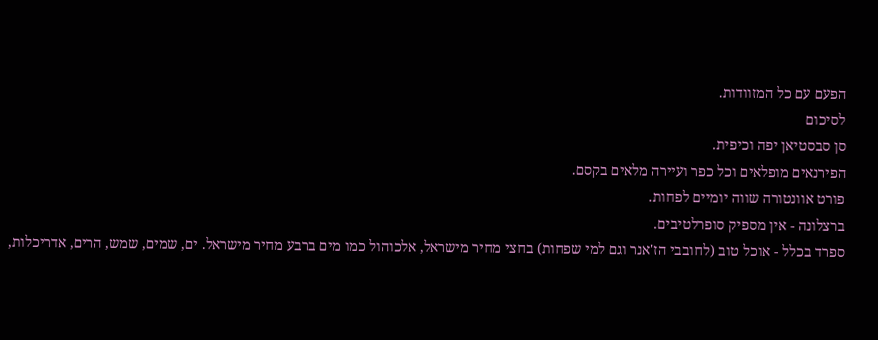הפעם עם כל המזוודות.
לסיכום
סן סבסטיאן יפה וכיפית.
הפירנאים מופלאים וכל כפר ועיירה מלאים בקסם.
פורט אוונטורה שווה יומיים לפחות.
ברצלונה - אין מספיק סופרלטיבים.
ספרד בכלל - אוכל טוב (לחובבי הז'אנר וגם למי שפחות) בחצי מחיר מישראל, אלכוהול כמו מים ברבע מחיר מישראל. ים, שמים, שמש, הרים, אדריכלות,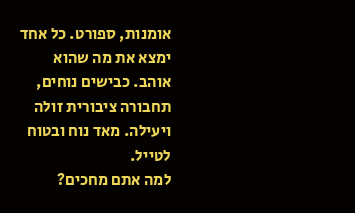אומנות, ספורט. כל אחד ימצא את מה שהוא אוהב. כבישים נוחים, תחבורה ציבורית זולה ויעילה. מאד נוח ובטוח לטייל.
למה אתם מחכים?